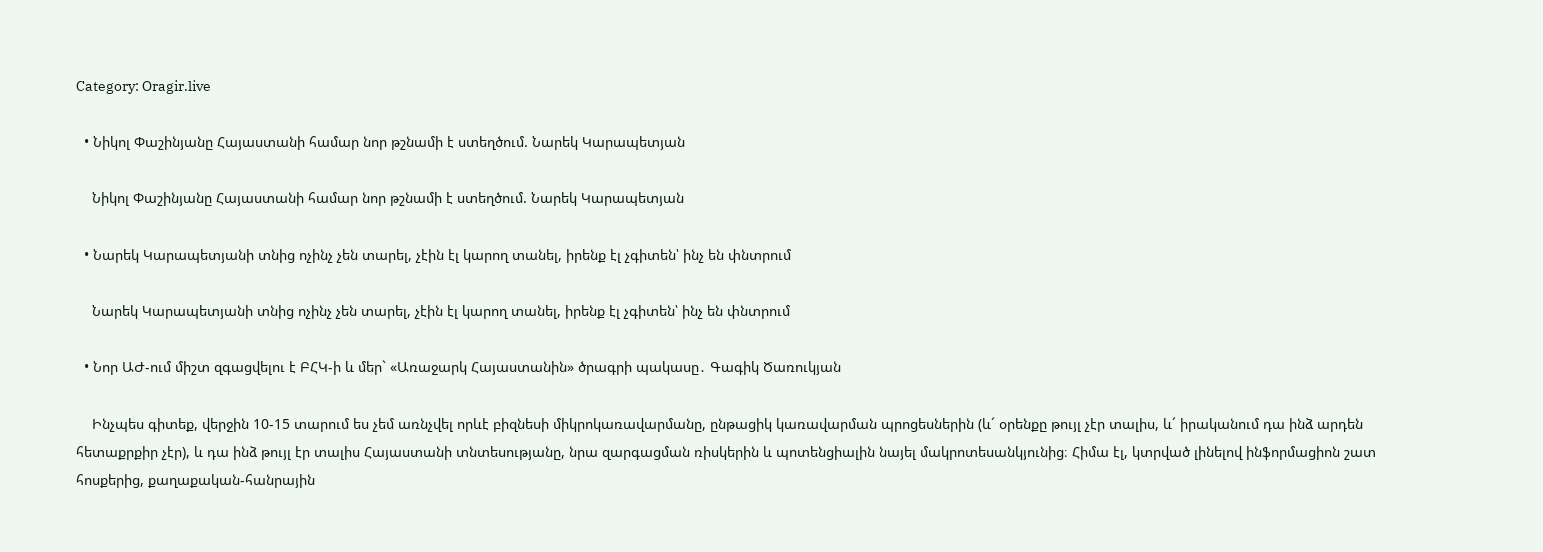Category: Oragir.live

  • Նիկոլ Փաշինյանը Հայաստանի համար նոր թշնամի է ստեղծում. Նարեկ Կարապետյան

    Նիկոլ Փաշինյանը Հայաստանի համար նոր թշնամի է ստեղծում. Նարեկ Կարապետյան

  • Նարեկ Կարապետյանի տնից ոչինչ չեն տարել, չէին էլ կարող տանել, իրենք էլ չգիտեն՝ ինչ են փնտրում

    Նարեկ Կարապետյանի տնից ոչինչ չեն տարել, չէին էլ կարող տանել, իրենք էլ չգիտեն՝ ինչ են փնտրում

  • Նոր ԱԺ-ում միշտ զգացվելու է ԲՀԿ-ի և մեր` «Առաջարկ Հայաստանին» ծրագրի պակասը․ Գագիկ Ծառուկյան

    Ինչպես գիտեք, վերջին 10-15 տարում ես չեմ առնչվել որևէ բիզնեսի միկրոկառավարմանը, ընթացիկ կառավարման պրոցեսներին (և´ օրենքը թույլ չէր տալիս, և´ իրականում դա ինձ արդեն հետաքրքիր չէր), և դա ինձ թույլ էր տալիս Հայաստանի տնտեսությանը, նրա զարգացման ռիսկերին և պոտենցիալին նայել մակրոտեսանկյունից։ Հիմա էլ, կտրված լինելով ինֆորմացիոն շատ հոսքերից, քաղաքական-հանրային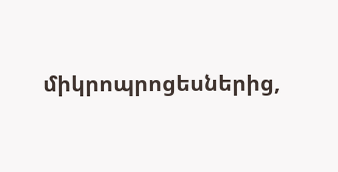միկրոպրոցեսներից,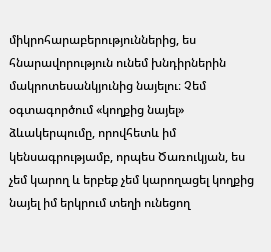միկրոհարաբերություններից, ես հնարավորություն ունեմ խնդիրներին մակրոտեսանկյունից նայելու։ Չեմ օգտագործում «կողքից նայել» ձևակերպումը, որովհետև իմ կենսագրությամբ, որպես Ծառուկյան, ես չեմ կարող և երբեք չեմ կարողացել կողքից նայել իմ երկրում տեղի ունեցող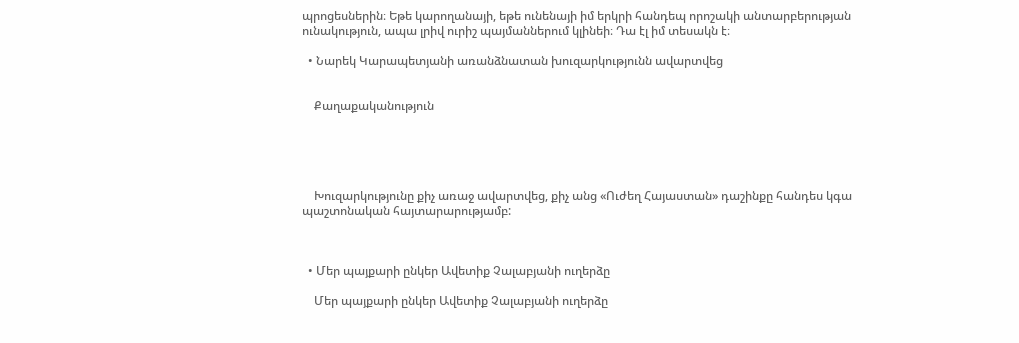պրոցեսներին։ Եթե կարողանայի, եթե ունենայի իմ երկրի հանդեպ որոշակի անտարբերության ունակություն, ապա լրիվ ուրիշ պայմաններում կլինեի։ Դա էլ իմ տեսակն է։

  • Նարեկ Կարապետյանի առանձնատան խուզարկությունն ավարտվեց


    Քաղաքականություն





    Խուզարկությունը քիչ առաջ ավարտվեց, քիչ անց «Ուժեղ Հայաստան» դաշինքը հանդես կգա պաշտոնական հայտարարությամբ:



  • Մեր պայքարի ընկեր Ավետիք Չալաբյանի ուղերձը

    Մեր պայքարի ընկեր Ավետիք Չալաբյանի ուղերձը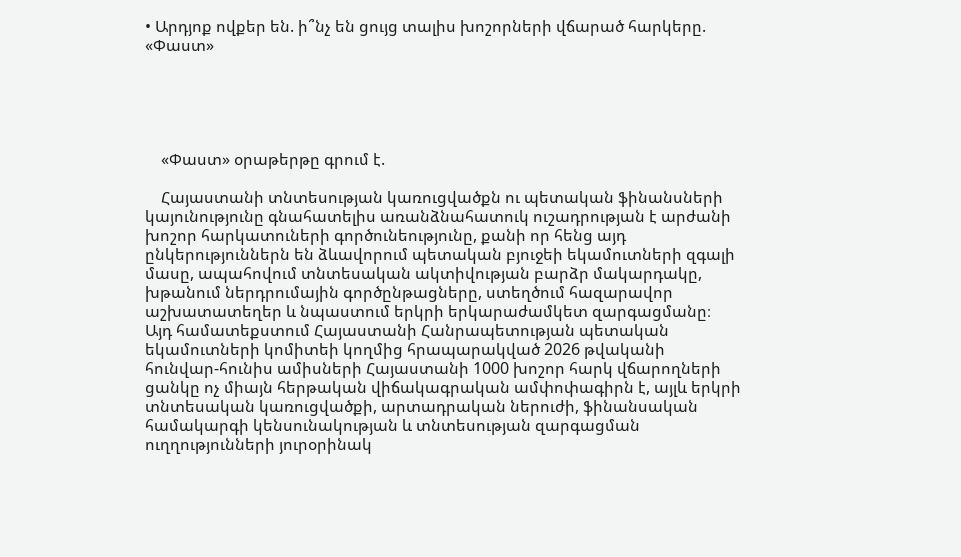• Արդյոք ովքեր են. ի՞նչ են ցույց տալիս խոշորների վճարած հարկերը. «Փաստ»





    «Փաստ» օրաթերթը գրում է.

    Հայաստանի տնտեսության կառուցվածքն ու պետական ֆինանսների կայունությունը գնահատելիս առանձնահատուկ ուշադրության է արժանի խոշոր հարկատուների գործունեությունը, քանի որ հենց այդ ընկերություններն են ձևավորում պետական բյուջեի եկամուտների զգալի մասը, ապահովում տնտեսական ակտիվության բարձր մակարդակը, խթանում ներդրումային գործընթացները, ստեղծում հազարավոր աշխատատեղեր և նպաստում երկրի երկարաժամկետ զարգացմանը։ Այդ համատեքստում Հայաստանի Հանրապետության պետական եկամուտների կոմիտեի կողմից հրապարակված 2026 թվականի հունվար-հունիս ամիսների Հայաստանի 1000 խոշոր հարկ վճարողների ցանկը ոչ միայն հերթական վիճակագրական ամփոփագիրն է, այլև երկրի տնտեսական կառուցվածքի, արտադրական ներուժի, ֆինանսական համակարգի կենսունակության և տնտեսության զարգացման ուղղությունների յուրօրինակ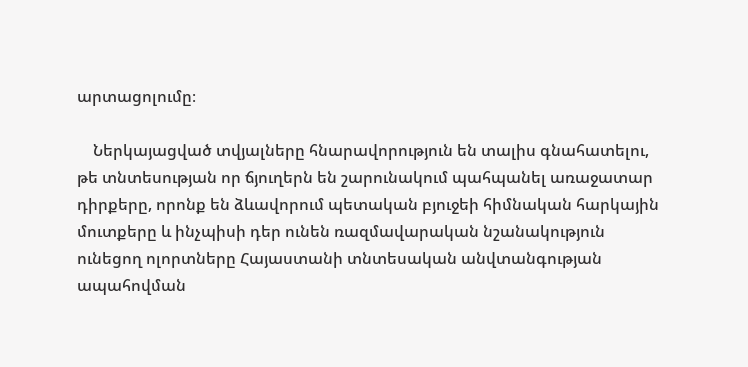արտացոլումը։

    Ներկայացված տվյալները հնարավորություն են տալիս գնահատելու, թե տնտեսության որ ճյուղերն են շարունակում պահպանել առաջատար դիրքերը, որոնք են ձևավորում պետական բյուջեի հիմնական հարկային մուտքերը և ինչպիսի դեր ունեն ռազմավարական նշանակություն ունեցող ոլորտները Հայաստանի տնտեսական անվտանգության ապահովման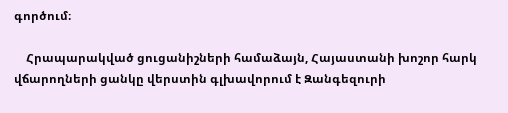գործում։

    Հրապարակված ցուցանիշների համաձայն, Հայաստանի խոշոր հարկ վճարողների ցանկը վերստին գլխավորում է Զանգեզուրի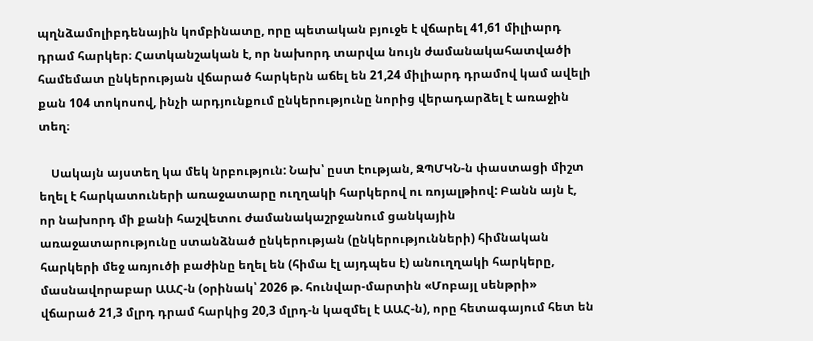պղնձամոլիբդենային կոմբինատը, որը պետական բյուջե է վճարել 41,61 միլիարդ դրամ հարկեր։ Հատկանշական է, որ նախորդ տարվա նույն ժամանակահատվածի համեմատ ընկերության վճարած հարկերն աճել են 21,24 միլիարդ դրամով կամ ավելի քան 104 տոկոսով, ինչի արդյունքում ընկերությունը նորից վերադարձել է առաջին տեղ։

    Սակայն այստեղ կա մեկ նրբություն: Նախ՝ ըստ էության, ԶՊՄԿՆ-ն փաստացի միշտ եղել է հարկատուների առաջատարը ուղղակի հարկերով ու ռոյալթիով: Բանն այն է, որ նախորդ մի քանի հաշվետու ժամանակաշրջանում ցանկային առաջատարությունը ստանձնած ընկերության (ընկերությունների) հիմնական հարկերի մեջ առյուծի բաժինը եղել են (հիմա էլ այդպես է) անուղղակի հարկերը, մասնավորաբար ԱԱՀ-ն (օրինակ՝ 2026 թ. հունվար-մարտին «Մոբայլ սենթրի» վճարած 21,3 մլրդ դրամ հարկից 20,3 մլրդ-ն կազմել է ԱԱՀ-ն), որը հետագայում հետ են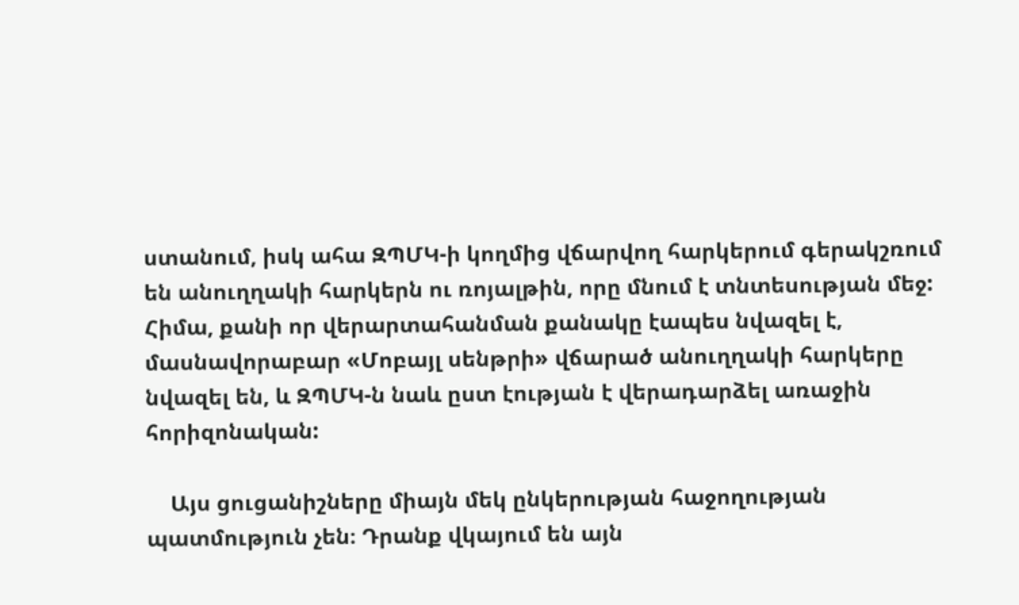ստանում, իսկ ահա ԶՊՄԿ-ի կողմից վճարվող հարկերում գերակշռում են անուղղակի հարկերն ու ռոյալթին, որը մնում է տնտեսության մեջ: Հիմա, քանի որ վերարտահանման քանակը էապես նվազել է, մասնավորաբար «Մոբայլ սենթրի» վճարած անուղղակի հարկերը նվազել են, և ԶՊՄԿ-ն նաև ըստ էության է վերադարձել առաջին հորիզոնական:

    Այս ցուցանիշները միայն մեկ ընկերության հաջողության պատմություն չեն։ Դրանք վկայում են այն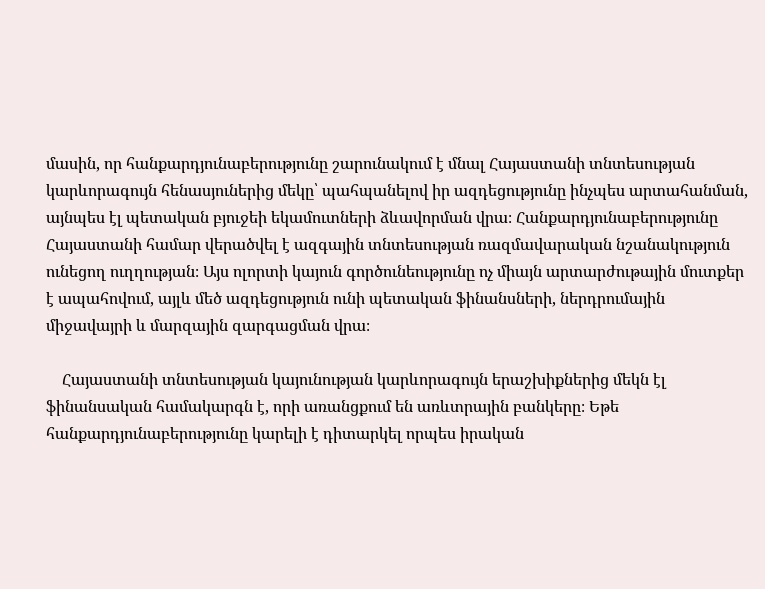մասին, որ հանքարդյունաբերությունը շարունակում է մնալ Հայաստանի տնտեսության կարևորագույն հենասյուներից մեկը՝ պահպանելով իր ազդեցությունը ինչպես արտահանման, այնպես էլ պետական բյուջեի եկամուտների ձևավորման վրա։ Հանքարդյունաբերությունը Հայաստանի համար վերածվել է ազգային տնտեսության ռազմավարական նշանակություն ունեցող ուղղության։ Այս ոլորտի կայուն գործունեությունը ոչ միայն արտարժութային մուտքեր է ապահովում, այլև մեծ ազդեցություն ունի պետական ֆինանսների, ներդրումային միջավայրի և մարզային զարգացման վրա։

    Հայաստանի տնտեսության կայունության կարևորագույն երաշխիքներից մեկն էլ ֆինանսական համակարգն է, որի առանցքում են առևտրային բանկերը։ Եթե հանքարդյունաբերությունը կարելի է դիտարկել որպես իրական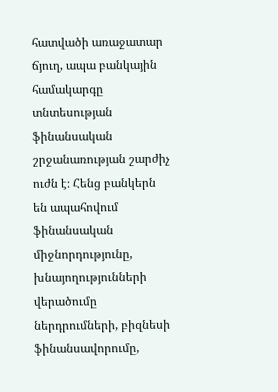հատվածի առաջատար ճյուղ, ապա բանկային համակարգը տնտեսության ֆինանսական շրջանառության շարժիչ ուժն է։ Հենց բանկերն են ապահովում ֆինանսական միջնորդությունը, խնայողությունների վերածումը ներդրումների, բիզնեսի ֆինանսավորումը,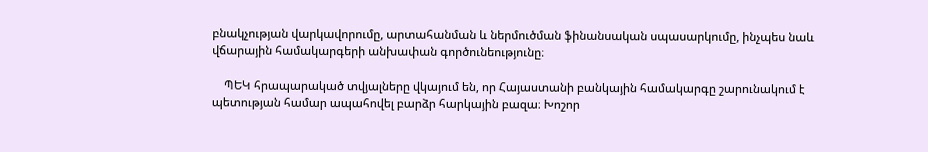բնակչության վարկավորումը, արտահանման և ներմուծման ֆինանսական սպասարկումը, ինչպես նաև վճարային համակարգերի անխափան գործունեությունը։

    ՊԵԿ հրապարակած տվյալները վկայում են, որ Հայաստանի բանկային համակարգը շարունակում է պետության համար ապահովել բարձր հարկային բազա։ Խոշոր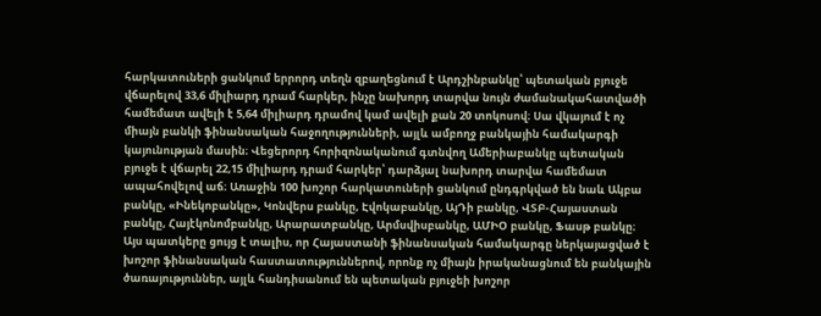հարկատուների ցանկում երրորդ տեղն զբաղեցնում է Արդշինբանկը՝ պետական բյուջե վճարելով 33,6 միլիարդ դրամ հարկեր, ինչը նախորդ տարվա նույն ժամանակահատվածի համեմատ ավելի է 5,64 միլիարդ դրամով կամ ավելի քան 20 տոկոսով։ Սա վկայում է ոչ միայն բանկի ֆինանսական հաջողությունների, այլև ամբողջ բանկային համակարգի կայունության մասին։ Վեցերորդ հորիզոնականում գտնվող Ամերիաբանկը պետական բյուջե է վճարել 22,15 միլիարդ դրամ հարկեր՝ դարձյալ նախորդ տարվա համեմատ ապահովելով աճ։ Առաջին 100 խոշոր հարկատուների ցանկում ընդգրկված են նաև Ակբա բանկը, «Ինեկոբանկը», Կոնվերս բանկը, Էվոկաբանկը, ԱյԴի բանկը, ՎՏԲ-Հայաստան բանկը, Հայէկոնոմբանկը, Արարատբանկը, Արմսվիսբանկը, ԱՄԻՕ բանկը, Ֆասթ բանկը։ Այս պատկերը ցույց է տալիս, որ Հայաստանի ֆինանսական համակարգը ներկայացված է խոշոր ֆինանսական հաստատություններով, որոնք ոչ միայն իրականացնում են բանկային ծառայություններ, այլև հանդիսանում են պետական բյուջեի խոշոր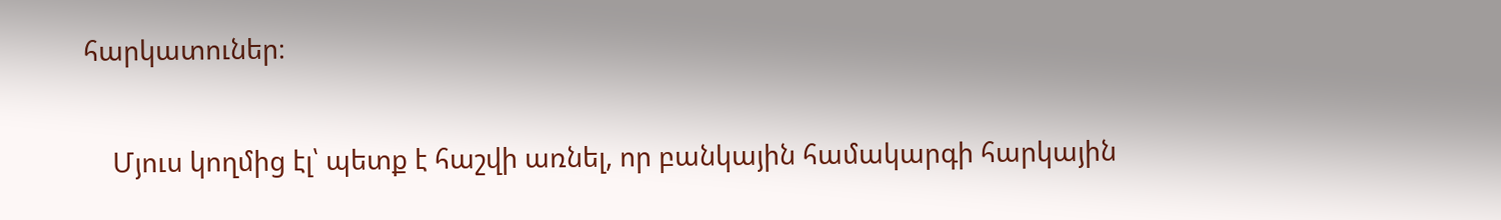հարկատուներ։

    Մյուս կողմից էլ՝ պետք է հաշվի առնել, որ բանկային համակարգի հարկային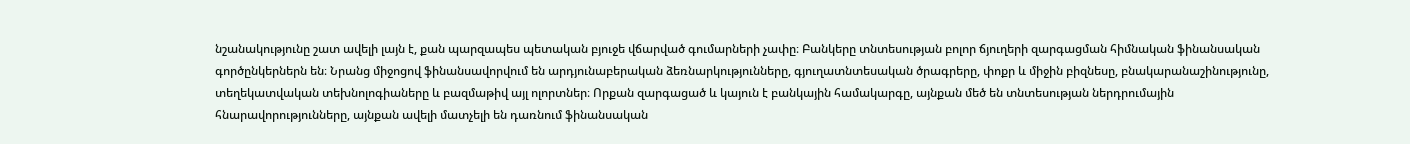նշանակությունը շատ ավելի լայն է, քան պարզապես պետական բյուջե վճարված գումարների չափը։ Բանկերը տնտեսության բոլոր ճյուղերի զարգացման հիմնական ֆինանսական գործընկերներն են։ Նրանց միջոցով ֆինանսավորվում են արդյունաբերական ձեռնարկությունները, գյուղատնտեսական ծրագրերը, փոքր և միջին բիզնեսը, բնակարանաշինությունը, տեղեկատվական տեխնոլոգիաները և բազմաթիվ այլ ոլորտներ։ Որքան զարգացած և կայուն է բանկային համակարգը, այնքան մեծ են տնտեսության ներդրումային հնարավորությունները, այնքան ավելի մատչելի են դառնում ֆինանսական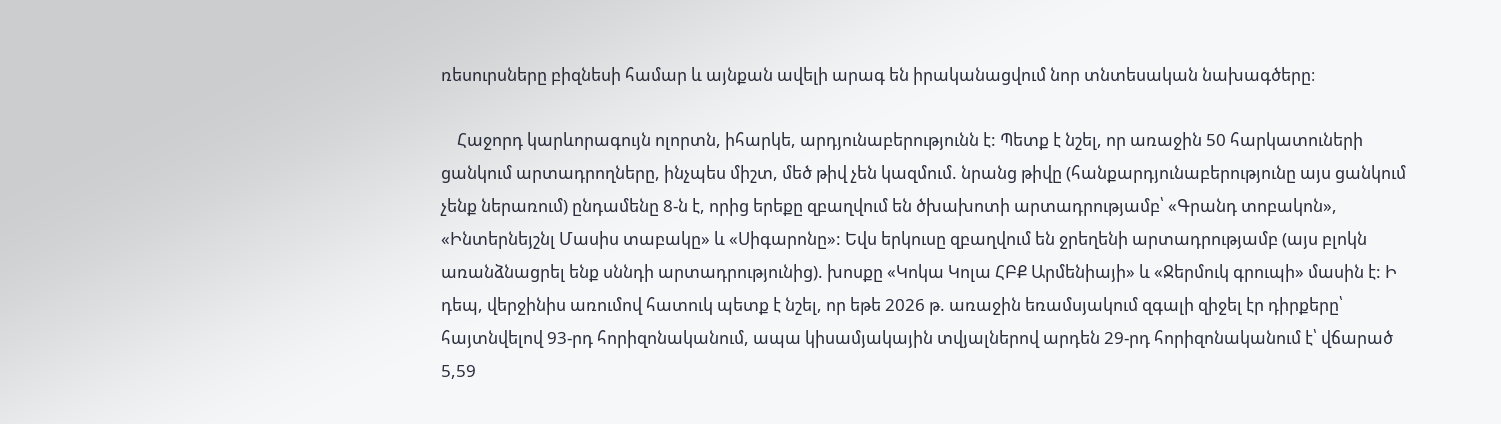ռեսուրսները բիզնեսի համար և այնքան ավելի արագ են իրականացվում նոր տնտեսական նախագծերը։

    Հաջորդ կարևորագույն ոլորտն, իհարկե, արդյունաբերությունն է: Պետք է նշել, որ առաջին 50 հարկատուների ցանկում արտադրողները, ինչպես միշտ, մեծ թիվ չեն կազմում. նրանց թիվը (հանքարդյունաբերությունը այս ցանկում չենք ներառում) ընդամենը 8-ն է, որից երեքը զբաղվում են ծխախոտի արտադրությամբ՝ «Գրանդ տոբակոն», «Ինտերնեյշնլ Մասիս տաբակը» և «Սիգարոնը»: Եվս երկուսը զբաղվում են ջրեղենի արտադրությամբ (այս բլոկն առանձնացրել ենք սննդի արտադրությունից). խոսքը «Կոկա Կոլա ՀԲՔ Արմենիայի» և «Ջերմուկ գրուպի» մասին է: Ի դեպ, վերջինիս առումով հատուկ պետք է նշել, որ եթե 2026 թ. առաջին եռամսյակում զգալի զիջել էր դիրքերը՝ հայտնվելով 93-րդ հորիզոնականում, ապա կիսամյակային տվյալներով արդեն 29-րդ հորիզոնականում է՝ վճարած 5,59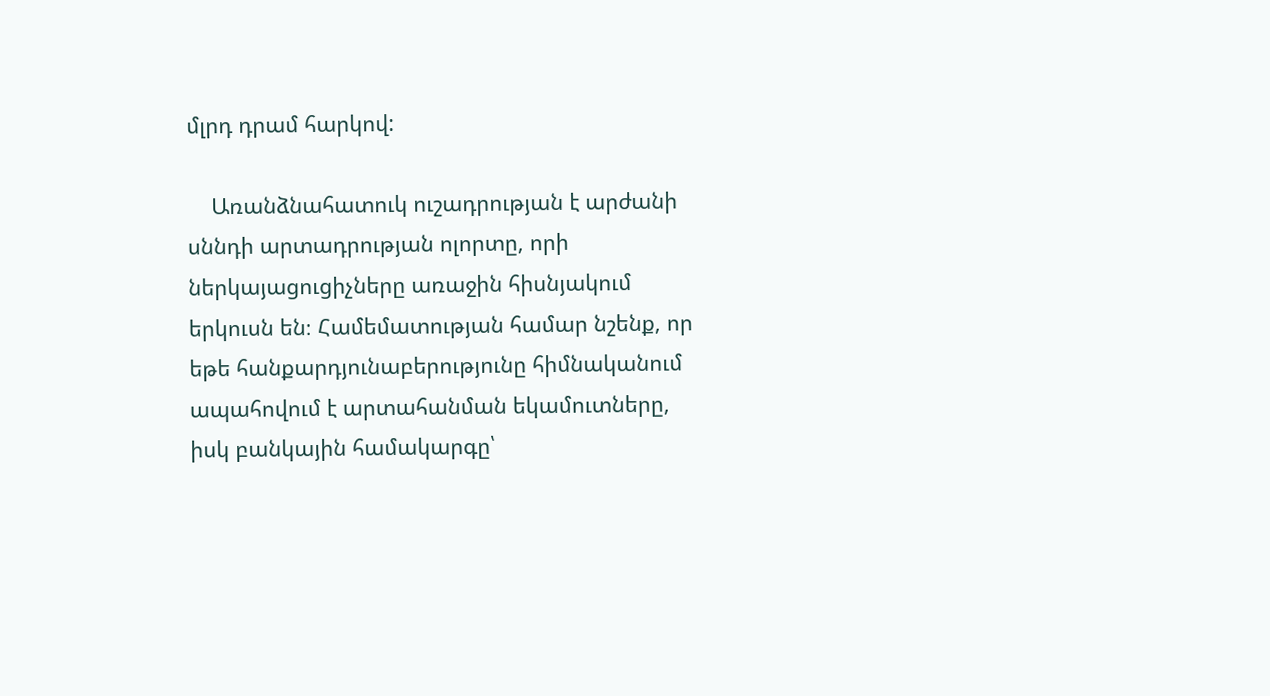մլրդ դրամ հարկով:

    Առանձնահատուկ ուշադրության է արժանի սննդի արտադրության ոլորտը, որի ներկայացուցիչները առաջին հիսնյակում երկուսն են։ Համեմատության համար նշենք, որ եթե հանքարդյունաբերությունը հիմնականում ապահովում է արտահանման եկամուտները, իսկ բանկային համակարգը՝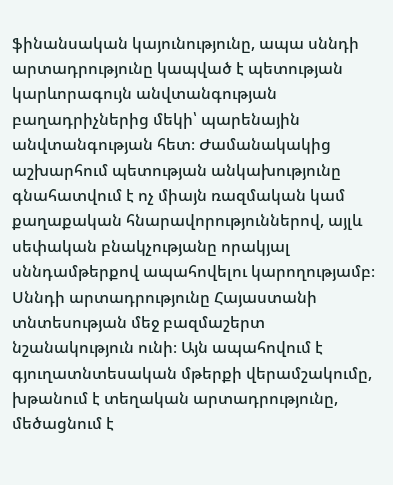ֆինանսական կայունությունը, ապա սննդի արտադրությունը կապված է պետության կարևորագույն անվտանգության բաղադրիչներից մեկի՝ պարենային անվտանգության հետ։ Ժամանակակից աշխարհում պետության անկախությունը գնահատվում է ոչ միայն ռազմական կամ քաղաքական հնարավորություններով, այլև սեփական բնակչությանը որակյալ սննդամթերքով ապահովելու կարողությամբ։ Սննդի արտադրությունը Հայաստանի տնտեսության մեջ բազմաշերտ նշանակություն ունի։ Այն ապահովում է գյուղատնտեսական մթերքի վերամշակումը, խթանում է տեղական արտադրությունը, մեծացնում է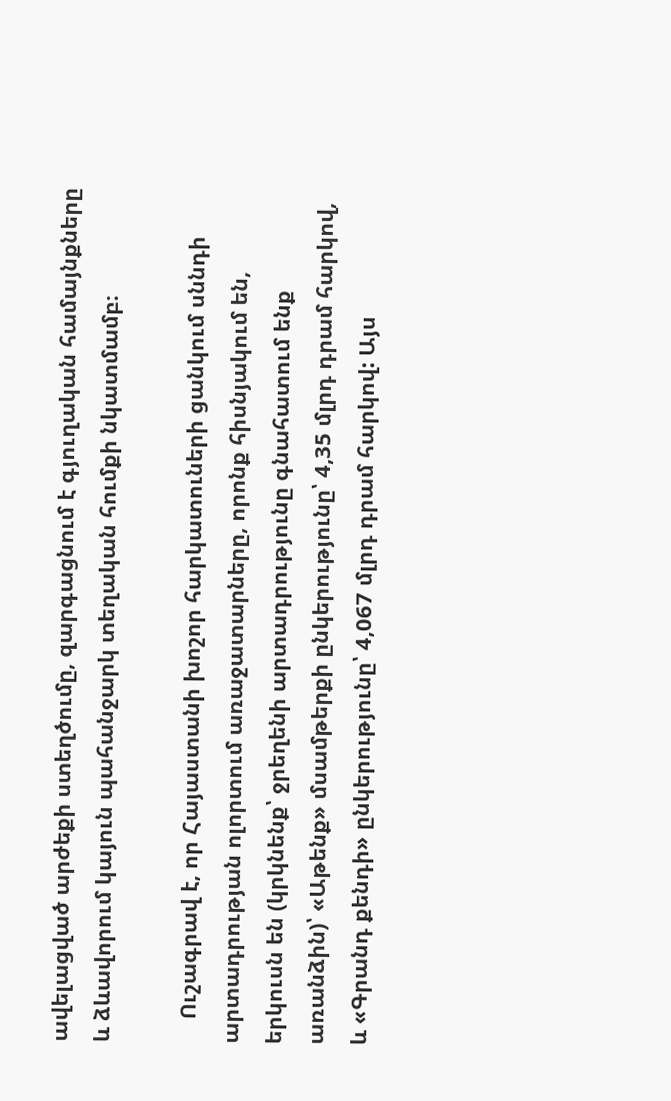ավելացված արժեքի ստեղծումը, զարգացնում է գյուղական համայնքները և ձևավորում կայուն պահանջարկ տեղական հումքի նկատմամբ։

    Ուշագրավ է, որ Հայաստանի խոշոր հարկատուների ցանկում սննդի արտադրության ոլորտում առաջատարները, որոնք հիսնյակում են, երկուսն են (կրկնենք՝ ջրեղենի արտադրությունը գնահատում ենք առանձին)՝ «Աթենք» մսամթերքի ընկերությունը՝ 4,35 մլրդ դրամ հարկով, և «Գրանդ քենդի» ընկերությունը՝ 4,067 մլրդ դրամ հարկով: Այս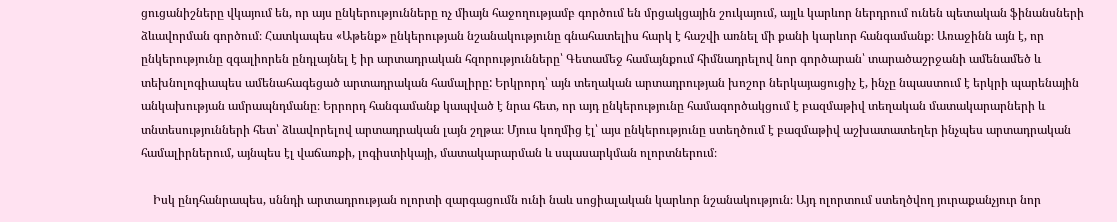ցուցանիշները վկայում են, որ այս ընկերությունները ոչ միայն հաջողությամբ գործում են մրցակցային շուկայում, այլև կարևոր ներդրում ունեն պետական ֆինանսների ձևավորման գործում։ Հատկապես «Աթենք» ընկերության նշանակությունը գնահատելիս հարկ է հաշվի առնել մի քանի կարևոր հանգամանք։ Առաջինն այն է, որ ընկերությունը զգալիորեն ընդլայնել է իր արտադրական հզորությունները՝ Գետամեջ համայնքում հիմնադրելով նոր գործարան՝ տարածաշրջանի ամենամեծ և տեխնոլոգիապես ամենահագեցած արտադրական համալիրը: Երկրորդ՝ այն տեղական արտադրության խոշոր ներկայացուցիչ է, ինչը նպաստում է երկրի պարենային անկախության ամրապնդմանը։ Երրորդ հանգամանք կապված է նրա հետ, որ այդ ընկերությունը համագործակցում է բազմաթիվ տեղական մատակարարների և տնտեսությունների հետ՝ ձևավորելով արտադրական լայն շղթա։ Մյուս կողմից էլ՝ այս ընկերությունը ստեղծում է բազմաթիվ աշխատատեղեր ինչպես արտադրական համալիրներում, այնպես էլ վաճառքի, լոգիստիկայի, մատակարարման և սպասարկման ոլորտներում։

    Իսկ ընդհանրապես, սննդի արտադրության ոլորտի զարգացումն ունի նաև սոցիալական կարևոր նշանակություն։ Այդ ոլորտում ստեղծվող յուրաքանչյուր նոր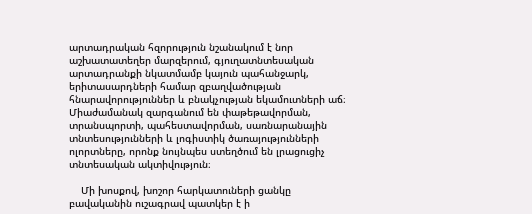արտադրական հզորություն նշանակում է նոր աշխատատեղեր մարզերում, գյուղատնտեսական արտադրանքի նկատմամբ կայուն պահանջարկ, երիտասարդների համար զբաղվածության հնարավորություններ և բնակչության եկամուտների աճ։ Միաժամանակ զարգանում են փաթեթավորման, տրանսպորտի, պահեստավորման, սառնարանային տնտեսությունների և լոգիստիկ ծառայությունների ոլորտները, որոնք նույնպես ստեղծում են լրացուցիչ տնտեսական ակտիվություն։

    Մի խոսքով, խոշոր հարկատուների ցանկը բավականին ուշագրավ պատկեր է ի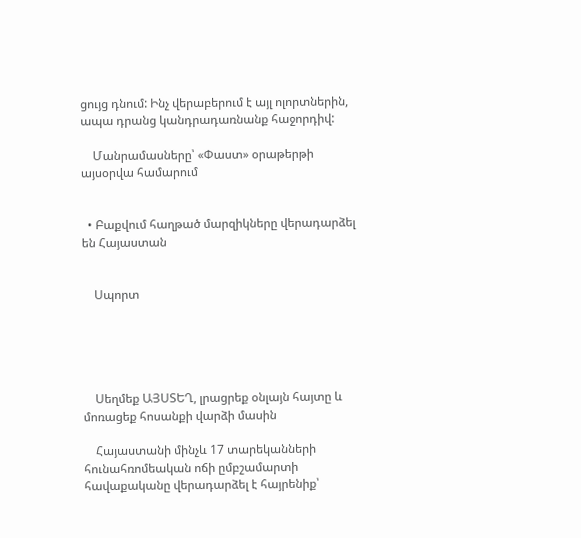ցույց դնում: Ինչ վերաբերում է այլ ոլորտներին, ապա դրանց կանդրադառնանք հաջորդիվ:

    Մանրամասները՝ «Փաստ» օրաթերթի այսօրվա համարում


  • Բաքվում հաղթած մարզիկները վերադարձել են Հայաստան


    Սպորտ





    Սեղմեք ԱՅՍՏԵՂ, լրացրեք օնլայն հայտը և մոռացեք հոսանքի վարձի մասին

    Հայաստանի մինչև 17 տարեկանների հունահռոմեական ոճի ըմբշամարտի հավաքականը վերադարձել է հայրենիք՝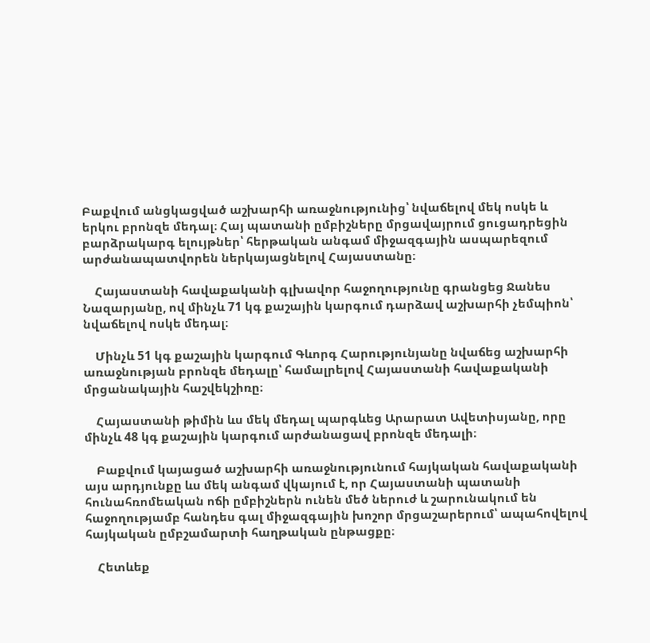Բաքվում անցկացված աշխարհի առաջնությունից՝ նվաճելով մեկ ոսկե և երկու բրոնզե մեդալ։ Հայ պատանի ըմբիշները մրցավայրում ցուցադրեցին բարձրակարգ ելույթներ՝ հերթական անգամ միջազգային ասպարեզում արժանապատվորեն ներկայացնելով Հայաստանը։

    Հայաստանի հավաքականի գլխավոր հաջողությունը գրանցեց Ջանես Նազարյանը, ով մինչև 71 կգ քաշային կարգում դարձավ աշխարհի չեմպիոն՝ նվաճելով ոսկե մեդալ։

    Մինչև 51 կգ քաշային կարգում Գևորգ Հարությունյանը նվաճեց աշխարհի առաջնության բրոնզե մեդալը՝ համալրելով Հայաստանի հավաքականի մրցանակային հաշվեկշիռը։

    Հայաստանի թիմին ևս մեկ մեդալ պարգևեց Արարատ Ավետիսյանը, որը մինչև 48 կգ քաշային կարգում արժանացավ բրոնզե մեդալի։

    Բաքվում կայացած աշխարհի առաջնությունում հայկական հավաքականի այս արդյունքը ևս մեկ անգամ վկայում է, որ Հայաստանի պատանի հունահռոմեական ոճի ըմբիշներն ունեն մեծ ներուժ և շարունակում են հաջողությամբ հանդես գալ միջազգային խոշոր մրցաշարերում՝ ապահովելով հայկական ըմբշամարտի հաղթական ընթացքը։

    Հետևեք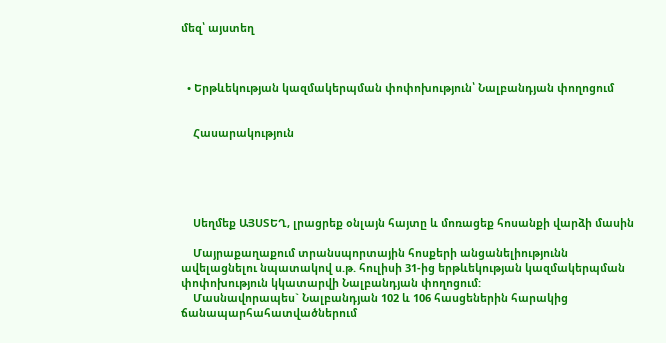մեզ՝ այստեղ



  • Երթևեկության կազմակերպման փոփոխություն՝ Նալբանդյան փողոցում


    Հասարակություն





    Սեղմեք ԱՅՍՏԵՂ, լրացրեք օնլայն հայտը և մոռացեք հոսանքի վարձի մասին

    Մայրաքաղաքում տրանսպորտային հոսքերի անցանելիությունն ավելացնելու նպատակով ս.թ. հուլիսի 31-ից երթևեկության կազմակերպման փոփոխություն կկատարվի Նալբանդյան փողոցում:
    Մասնավորապես` Նալբանդյան 102 և 106 հասցեներին հարակից ճանապարհահատվածներում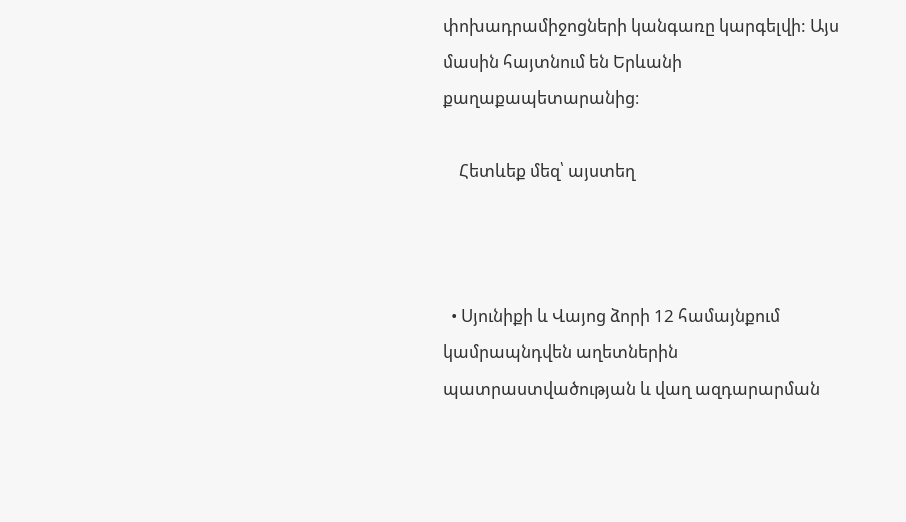փոխադրամիջոցների կանգառը կարգելվի: Այս մասին հայտնում են Երևանի քաղաքապետարանից։

    Հետևեք մեզ՝ այստեղ



  • Սյունիքի և Վայոց ձորի 12 համայնքում կամրապնդվեն աղետներին պատրաստվածության և վաղ ազդարարման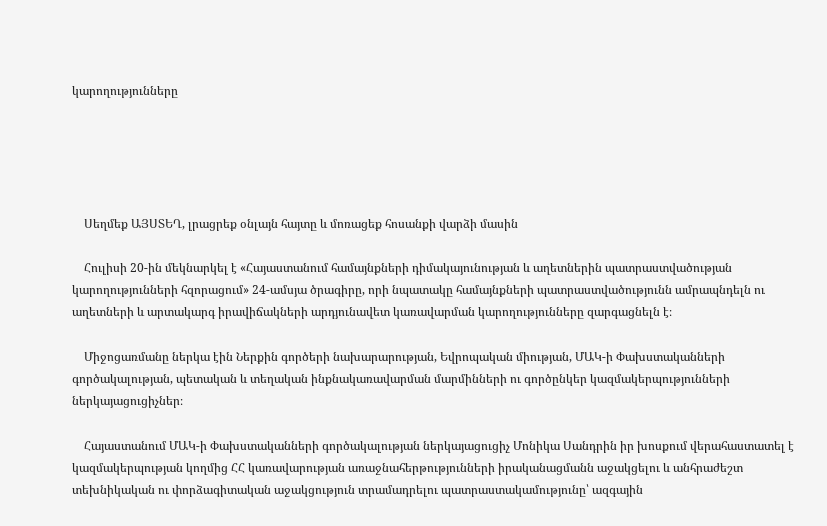կարողությունները





    Սեղմեք ԱՅՍՏԵՂ, լրացրեք օնլայն հայտը և մոռացեք հոսանքի վարձի մասին

    Հուլիսի 20-ին մեկնարկել է «Հայաստանում համայնքների դիմակայունության և աղետներին պատրաստվածության կարողությունների հզորացում» 24-ամսյա ծրագիրը, որի նպատակը համայնքների պատրաստվածությունն ամրապնդելն ու աղետների և արտակարգ իրավիճակների արդյունավետ կառավարման կարողությունները զարգացնելն է։

    Միջոցառմանը ներկա էին Ներքին գործերի նախարարության, Եվրոպական միության, ՄԱԿ-ի Փախստականների գործակալության, պետական և տեղական ինքնակառավարման մարմինների ու գործընկեր կազմակերպությունների ներկայացուցիչներ։

    Հայաստանում ՄԱԿ-ի Փախստականների գործակալության ներկայացուցիչ Մոնիկա Սանդրին իր խոսքում վերահաստատել է կազմակերպության կողմից ՀՀ կառավարության առաջնահերթությունների իրականացմանն աջակցելու և անհրաժեշտ տեխնիկական ու փորձագիտական աջակցություն տրամադրելու պատրաստակամությունը՝ ազգային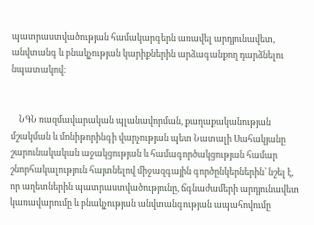պատրաստվածության համակարգերն առավել արդյունավետ, անվտանգ և բնակչության կարիքներին արձագանքող դարձնելու նպատակով։


    ՆԳՆ ռազմավարական պլանավորման, քաղաքականության մշակման և մոնիթորինգի վարչության պետ Նատալի Սահակյանը շարունակական աջակցության և համագործակցության համար շնորհակալություն հայտնելով միջազգային գործընկերներին՝ նշել է, որ աղետներին պատրաստվածությունը, ճգնաժամերի արդյունավետ կառավարումը և բնակչության անվտանգության ապահովումը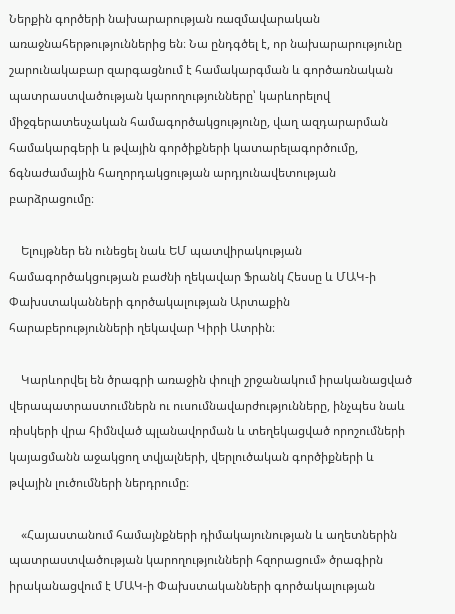Ներքին գործերի նախարարության ռազմավարական առաջնահերթություններից են։ Նա ընդգծել է, որ նախարարությունը շարունակաբար զարգացնում է համակարգման և գործառնական պատրաստվածության կարողությունները՝ կարևորելով միջգերատեսչական համագործակցությունը, վաղ ազդարարման համակարգերի և թվային գործիքների կատարելագործումը, ճգնաժամային հաղորդակցության արդյունավետության բարձրացումը։

    Ելույթներ են ունեցել նաև ԵՄ պատվիրակության համագործակցության բաժնի ղեկավար Ֆրանկ Հեսսը և ՄԱԿ-ի Փախստականների գործակալության Արտաքին հարաբերությունների ղեկավար Կիրի Ատրին։

    Կարևորվել են ծրագրի առաջին փուլի շրջանակում իրականացված վերապատրաստումներն ու ուսումնավարժությունները, ինչպես նաև ռիսկերի վրա հիմնված պլանավորման և տեղեկացված որոշումների կայացմանն աջակցող տվյալների, վերլուծական գործիքների և թվային լուծումների ներդրումը։

    «Հայաստանում համայնքների դիմակայունության և աղետներին պատրաստվածության կարողությունների հզորացում» ծրագիրն իրականացվում է ՄԱԿ-ի Փախստականների գործակալության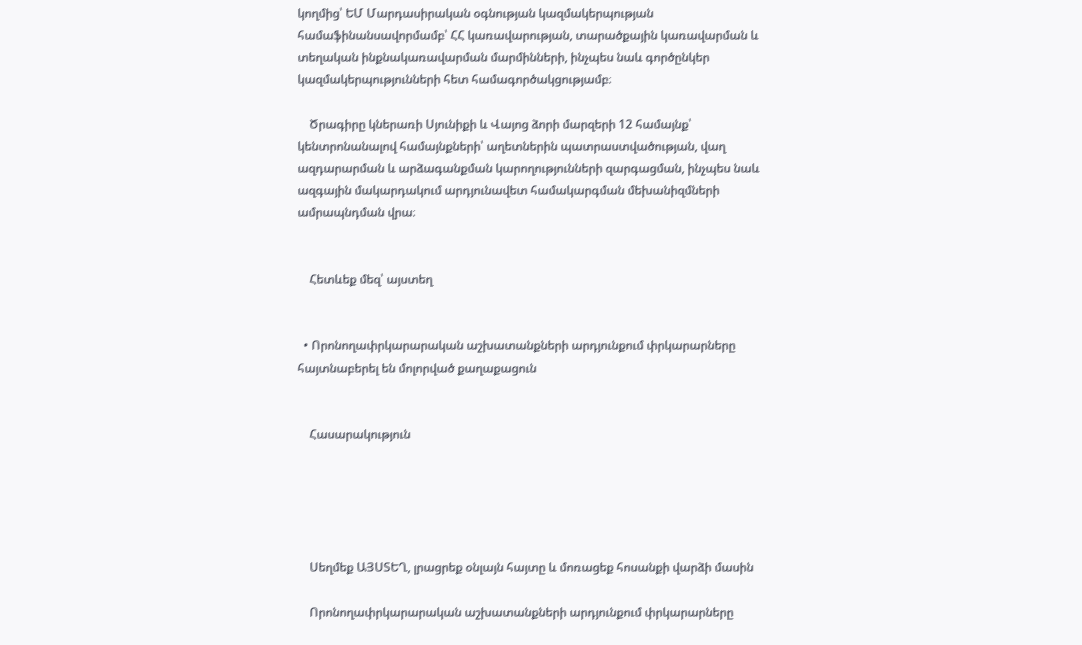կողմից՝ ԵՄ Մարդասիրական օգնության կազմակերպության համաֆինանսավորմամբ՝ ՀՀ կառավարության, տարածքային կառավարման և տեղական ինքնակառավարման մարմինների, ինչպես նաև գործընկեր կազմակերպությունների հետ համագործակցությամբ։

    Ծրագիրը կներառի Սյունիքի և Վայոց ձորի մարզերի 12 համայնք՝ կենտրոնանալով համայնքների՝ աղետներին պատրաստվածության, վաղ ազդարարման և արձագանքման կարողությունների զարգացման, ինչպես նաև ազգային մակարդակում արդյունավետ համակարգման մեխանիզմների ամրապնդման վրա։


    Հետևեք մեզ՝ այստեղ


  • Որոնողափրկարարական աշխատանքների արդյունքում փրկարարները հայտնաբերել են մոլորված քաղաքացուն


    Հասարակություն





    Սեղմեք ԱՅՍՏԵՂ, լրացրեք օնլայն հայտը և մոռացեք հոսանքի վարձի մասին

    Որոնողափրկարարական աշխատանքների արդյունքում փրկարարները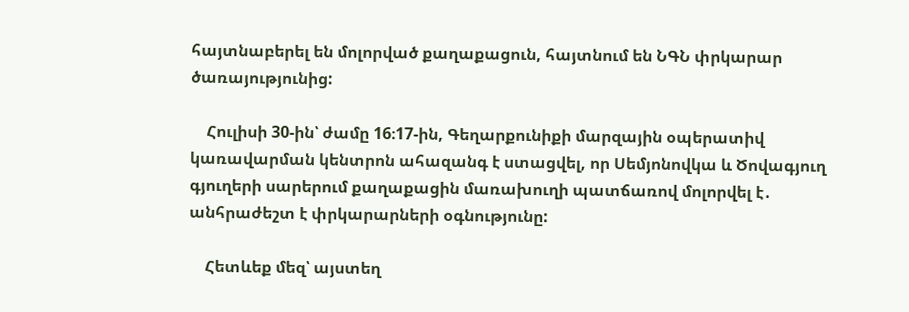հայտնաբերել են մոլորված քաղաքացուն, հայտնում են ՆԳՆ փրկարար ծառայությունից:

    Հուլիսի 30-ին՝ ժամը 16։17-ին, Գեղարքունիքի մարզային օպերատիվ կառավարման կենտրոն ահազանգ է ստացվել, որ Սեմյոնովկա և Ծովագյուղ գյուղերի սարերում քաղաքացին մառախուղի պատճառով մոլորվել է․ անհրաժեշտ է փրկարարների օգնությունը:

    Հետևեք մեզ՝ այստեղ